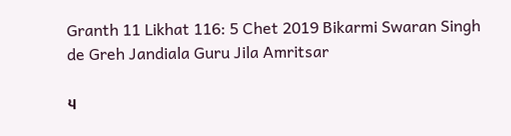Granth 11 Likhat 116: 5 Chet 2019 Bikarmi Swaran Singh de Greh Jandiala Guru Jila Amritsar

੫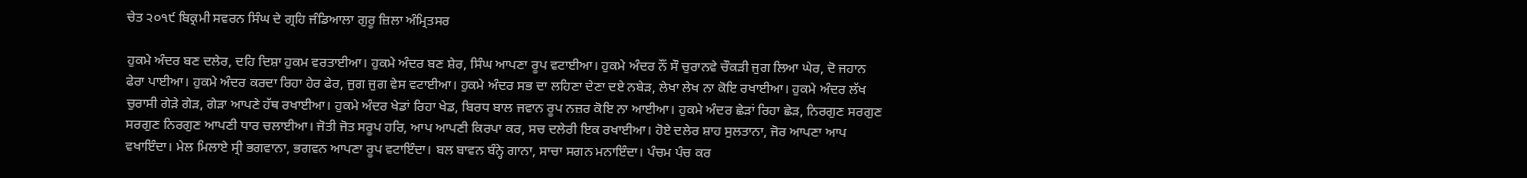ਚੇਤ ੨੦੧੯ ਬਿਕ੍ਰਮੀ ਸਵਰਨ ਸਿੰਘ ਦੇ ਗ੍ਰਹਿ ਜੰਡਿਆਲਾ ਗੁਰੂ ਜ਼ਿਲਾ ਅੰਮ੍ਰਿਤਸਰ

ਹੁਕਮੇ ਅੰਦਰ ਬਣ ਦਲੇਰ, ਦਹਿ ਦਿਸ਼ਾ ਹੁਕਮ ਵਰਤਾਈਆ। ਹੁਕਮੇ ਅੰਦਰ ਬਣ ਸ਼ੇਰ, ਸਿੰਘ ਆਪਣਾ ਰੂਪ ਵਟਾਈਆ। ਹੁਕਮੇ ਅੰਦਰ ਨੌਂ ਸੌ ਚੁਰਾਨਵੇ ਚੌਕੜੀ ਜੁਗ ਲਿਆ ਘੇਰ, ਦੋ ਜਹਾਨ ਫੇਰਾ ਪਾਈਆ। ਹੁਕਮੇ ਅੰਦਰ ਕਰਦਾ ਰਿਹਾ ਹੇਰ ਫੇਰ, ਜੁਗ ਜੁਗ ਵੇਸ ਵਟਾਈਆ। ਹੁਕਮੇ ਅੰਦਰ ਸਭ ਦਾ ਲਹਿਣਾ ਦੇਣਾ ਦਏ ਨਬੇੜ, ਲੇਖਾ ਲੇਖ ਨਾ ਕੋਇ ਰਖਾਈਆ। ਹੁਕਮੇ ਅੰਦਰ ਲੱਖ ਚੁਰਾਸੀ ਗੇੜੇ ਗੇੜ, ਗੇੜਾ ਆਪਣੇ ਹੱਥ ਰਖਾਈਆ। ਹੁਕਮੇ ਅੰਦਰ ਖੇਡਾਂ ਰਿਹਾ ਖੇਡ, ਬਿਰਧ ਬਾਲ ਜਵਾਨ ਰੂਪ ਨਜ਼ਰ ਕੋਇ ਨਾ ਆਈਆ। ਹੁਕਮੇ ਅੰਦਰ ਛੇੜਾਂ ਰਿਹਾ ਛੇੜ, ਨਿਰਗੁਣ ਸਰਗੁਣ ਸਰਗੁਣ ਨਿਰਗੁਣ ਆਪਣੀ ਧਾਰ ਚਲਾਈਆ। ਜੋਤੀ ਜੋਤ ਸਰੂਪ ਹਰਿ, ਆਪ ਆਪਣੀ ਕਿਰਪਾ ਕਰ, ਸਚ ਦਲੇਰੀ ਇਕ ਰਖਾਈਆ। ਹੋਏ ਦਲੇਰ ਸ਼ਾਹ ਸੁਲਤਾਨਾ, ਜੋਰ ਆਪਣਾ ਆਪ ਵਖਾਇੰਦਾ। ਮੇਲ ਮਿਲਾਏ ਸ੍ਰੀ ਭਗਵਾਨਾ, ਭਗਵਨ ਆਪਣਾ ਰੂਪ ਵਟਾਇੰਦਾ। ਬਲ ਬਾਵਨ ਬੰਨ੍ਹੇ ਗਾਨਾ, ਸਾਚਾ ਸਗਨ ਮਨਾਇੰਦਾ। ਪੰਚਮ ਪੰਚ ਕਰ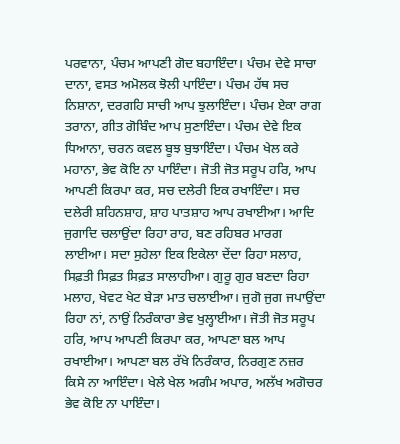ਪਰਵਾਨਾ, ਪੰਚਮ ਆਪਣੀ ਗੋਦ ਬਹਾਇੰਦਾ। ਪੰਚਮ ਦੇਵੇ ਸਾਚਾ ਦਾਨਾ, ਵਸਤ ਅਮੋਲਕ ਝੋਲੀ ਪਾਇੰਦਾ। ਪੰਚਮ ਹੱਥ ਸਚ ਨਿਸ਼ਾਨਾ, ਦਰਗਹਿ ਸਾਚੀ ਆਪ ਝੁਲਾਇੰਦਾ। ਪੰਚਮ ਏਕਾ ਰਾਗ ਤਰਾਨਾ, ਗੀਤ ਗੋਬਿੰਦ ਆਪ ਸੁਣਾਇੰਦਾ। ਪੰਚਮ ਦੇਵੇ ਇਕ ਧਿਆਨਾ, ਚਰਨ ਕਵਲ ਬੂਝ ਬੁਝਾਇੰਦਾ। ਪੰਚਮ ਖੇਲ ਕਰੇ ਮਹਾਨਾ, ਭੇਵ ਕੋਇ ਨਾ ਪਾਇੰਦਾ। ਜੋਤੀ ਜੋਤ ਸਰੂਪ ਹਰਿ, ਆਪ ਆਪਣੀ ਕਿਰਪਾ ਕਰ, ਸਚ ਦਲੇਰੀ ਇਕ ਰਖਾਇੰਦਾ। ਸਚ ਦਲੇਰੀ ਸ਼ਹਿਨਸ਼ਾਹ, ਸ਼ਾਹ ਪਾਤਸ਼ਾਹ ਆਪ ਰਖਾਈਆ। ਆਦਿ ਜੁਗਾਦਿ ਚਲਾਉਂਦਾ ਰਿਹਾ ਰਾਹ, ਬਣ ਰਹਿਬਰ ਮਾਰਗ ਲਾਈਆ। ਸਦਾ ਸੁਹੇਲਾ ਇਕ ਇਕੇਲਾ ਦੇਂਦਾ ਰਿਹਾ ਸਲਾਹ, ਸਿਫ਼ਤੀ ਸਿਫ਼ਤ ਸਿਫ਼ਤ ਸਾਲਾਹੀਆ। ਗੁਰੂ ਗੁਰ ਬਣਦਾ ਰਿਹਾ ਮਲਾਹ, ਖੇਵਟ ਖੇਟ ਬੇੜਾ ਮਾਤ ਚਲਾਈਆ। ਜੁਗੋ ਜੁਗ ਜਪਾਉਂਦਾ ਰਿਹਾ ਨਾਂ, ਨਾਉਂ ਨਿਰੰਕਾਰਾ ਭੇਵ ਖੁਲ੍ਹਾਈਆ। ਜੋਤੀ ਜੋਤ ਸਰੂਪ ਹਰਿ, ਆਪ ਆਪਣੀ ਕਿਰਪਾ ਕਰ, ਆਪਣਾ ਬਲ ਆਪ ਰਖਾਈਆ। ਆਪਣਾ ਬਲ ਰੱਖੇ ਨਿਰੰਕਾਰ, ਨਿਰਗੁਣ ਨਜ਼ਰ ਕਿਸੇ ਨਾ ਆਇੰਦਾ। ਖੇਲੇ ਖੇਲ ਅਗੰਮ ਅਪਾਰ, ਅਲੱਖ ਅਗੋਚਰ ਭੇਵ ਕੋਇ ਨਾ ਪਾਇੰਦਾ।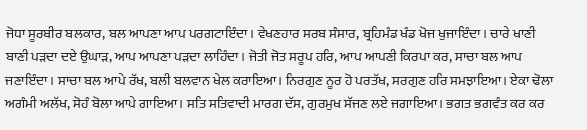ਜੋਧਾ ਸੂਰਬੀਰ ਬਲਕਾਰ, ਬਲ ਆਪਣਾ ਆਪ ਪਰਗਟਾਇੰਦਾ। ਵੇਖਣਹਾਰ ਸਰਬ ਸੰਸਾਰ, ਬ੍ਰਹਿਮੰਡ ਖੰਡ ਖੋਜ ਖੁਜਾਇੰਦਾ। ਚਾਰੇ ਖਾਣੀ ਬਾਣੀ ਪੜਦਾ ਦਏ ਉਘਾੜ, ਆਪ ਆਪਣਾ ਪੜਦਾ ਲਾਹਿੰਦਾ। ਜੋਤੀ ਜੋਤ ਸਰੂਪ ਹਰਿ, ਆਪ ਆਪਣੀ ਕਿਰਪਾ ਕਰ, ਸਾਚਾ ਬਲ ਆਪ ਜਣਾਇੰਦਾ। ਸਾਚਾ ਬਲ ਆਪੇ ਰੱਖ, ਬਲੀ ਬਲਵਾਨ ਖੇਲ ਕਰਾਇਆ। ਨਿਰਗੁਣ ਨੂਰ ਹੋ ਪਰਤੱਖ, ਸਰਗੁਣ ਹਰਿ ਸਮਝਾਇਆ। ਏਕਾ ਢੋਲਾ ਅਗੰਮੀ ਅਲੱਖ, ਸੋਹੰ ਬੋਲਾ ਆਪੇ ਗਾਇਆ। ਸਤਿ ਸਤਿਵਾਦੀ ਮਾਰਗ ਦੱਸ, ਗੁਰਮੁਖ ਸੱਜਣ ਲਏ ਜਗਾਇਆ। ਭਗਤ ਭਗਵੰਤ ਕਰ ਕਰ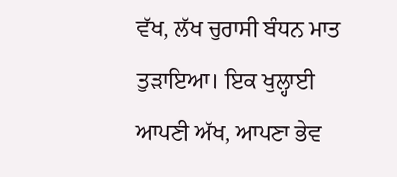ਵੱਖ, ਲੱਖ ਚੁਰਾਸੀ ਬੰਧਨ ਮਾਤ ਤੁੜਾਇਆ। ਇਕ ਖੁਲ੍ਹਾਈ ਆਪਣੀ ਅੱਖ, ਆਪਣਾ ਭੇਵ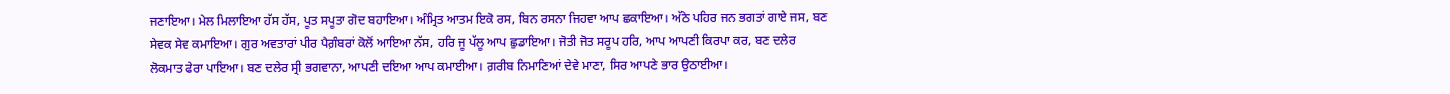ਜਣਾਇਆ। ਮੇਲ ਮਿਲਾਇਆ ਹੱਸ ਹੱਸ, ਪੂਤ ਸਪੂਤਾ ਗੋਦ ਬਹਾਇਆ। ਅੰਮ੍ਰਿਤ ਆਤਮ ਇਕੋ ਰਸ, ਬਿਨ ਰਸਨਾ ਜਿਹਵਾ ਆਪ ਛਕਾਇਆ। ਅੱਠੇ ਪਹਿਰ ਜਨ ਭਗਤਾਂ ਗਾਏ ਜਸ, ਬਣ ਸੇਵਕ ਸੇਵ ਕਮਾਇਆ। ਗੁਰ ਅਵਤਾਰਾਂ ਪੀਰ ਪੈਗ਼ੰਬਰਾਂ ਕੋਲੋਂ ਆਇਆ ਨੱਸ, ਹਰਿ ਜੂ ਪੱਲੂ ਆਪ ਛੁਡਾਇਆ। ਜੋਤੀ ਜੋਤ ਸਰੂਪ ਹਰਿ, ਆਪ ਆਪਣੀ ਕਿਰਪਾ ਕਰ, ਬਣ ਦਲੇਰ ਲੋਕਮਾਤ ਫੇਰਾ ਪਾਇਆ। ਬਣ ਦਲੇਰ ਸ੍ਰੀ ਭਗਵਾਨਾ, ਆਪਣੀ ਦਇਆ ਆਪ ਕਮਾਈਆ। ਗ਼ਰੀਬ ਨਿਮਾਣਿਆਂ ਦੇਵੇ ਮਾਣਾ, ਸਿਰ ਆਪਣੇ ਭਾਰ ਉਠਾਈਆ।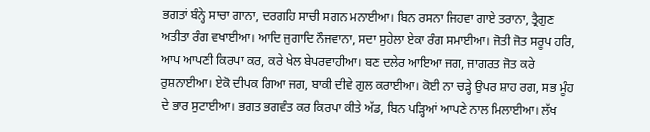ਭਗਤਾਂ ਬੰਨ੍ਹੇ ਸਾਚਾ ਗਾਨਾ, ਦਰਗਹਿ ਸਾਚੀ ਸਗਨ ਮਨਾਈਆ। ਬਿਨ ਰਸਨਾ ਜਿਹਵਾ ਗਾਏ ਤਰਾਨਾ, ਤ੍ਰੈਗੁਣ ਅਤੀਤਾ ਰੰਗ ਵਖਾਈਆ। ਆਦਿ ਜੁਗਾਦਿ ਨੌਜਵਾਨਾ, ਸਦਾ ਸੁਹੇਲਾ ਏਕਾ ਰੰਗ ਸਮਾਈਆ। ਜੋਤੀ ਜੋਤ ਸਰੂਪ ਹਰਿ, ਆਪ ਆਪਣੀ ਕਿਰਪਾ ਕਰ, ਕਰੇ ਖੇਲ ਬੇਪਰਵਾਹੀਆ। ਬਣ ਦਲੇਰ ਆਇਆ ਜਗ, ਜਾਗਰਤ ਜੋਤ ਕਰੇ ਰੁਸ਼ਨਾਈਆ। ਏਕੋ ਦੀਪਕ ਗਿਆ ਜਗ, ਬਾਕੀ ਦੀਵੇ ਗੁਲ ਕਰਾਈਆ। ਕੋਈ ਨਾ ਚੜ੍ਹੇ ਉਪਰ ਸ਼ਾਹ ਰਗ, ਸਭ ਮੂੰਹ ਦੇ ਭਾਰ ਸੁਟਾਈਆ। ਭਗਤ ਭਗਵੰਤ ਕਰ ਕਿਰਪਾ ਕੀਤੇ ਅੱਡ, ਬਿਨ ਪੜ੍ਹਿਆਂ ਆਪਣੇ ਨਾਲ ਮਿਲਾਈਆ। ਲੱਖ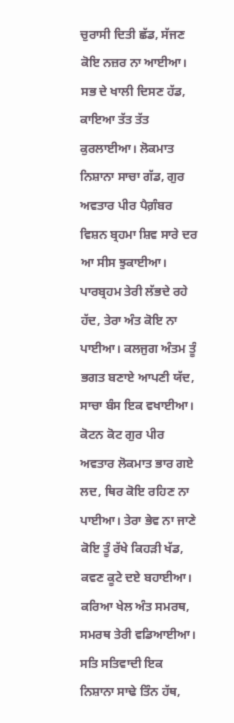ਚੁਰਾਸੀ ਦਿਤੀ ਛੱਡ, ਸੱਜਣ ਕੋਇ ਨਜ਼ਰ ਨਾ ਆਈਆ। ਸਭ ਦੇ ਖਾਲੀ ਦਿਸਣ ਹੱਡ, ਕਾਇਆ ਤੱਤ ਤੱਤ ਕੁਰਲਾਈਆ। ਲੋਕਮਾਤ ਨਿਸ਼ਾਨਾ ਸਾਚਾ ਗੱਡ, ਗੁਰ ਅਵਤਾਰ ਪੀਰ ਪੈਗ਼ੰਬਰ ਵਿਸ਼ਨ ਬ੍ਰਹਮਾ ਸ਼ਿਵ ਸਾਰੇ ਦਰ ਆ ਸੀਸ ਝੁਕਾਈਆ। ਪਾਰਬ੍ਰਹਮ ਤੇਰੀ ਲੱਭਦੇ ਰਹੇ ਹੱਦ, ਤੇਰਾ ਅੰਤ ਕੋਇ ਨਾ ਪਾਈਆ। ਕਲਜੁਗ ਅੰਤਮ ਤੂੰ ਭਗਤ ਬਣਾਏ ਆਪਣੀ ਯੱਦ, ਸਾਚਾ ਬੰਸ ਇਕ ਵਖਾਈਆ। ਕੋਟਨ ਕੋਟ ਗੁਰ ਪੀਰ ਅਵਤਾਰ ਲੋਕਮਾਤ ਭਾਰ ਗਏ ਲਦ, ਥਿਰ ਕੋਇ ਰਹਿਣ ਨਾ ਪਾਈਆ। ਤੇਰਾ ਭੇਵ ਨਾ ਜਾਣੇ ਕੋਇ ਤੂੰ ਰੱਖੇ ਕਿਹੜੀ ਖੱਡ, ਕਵਣ ਕੂਟੇ ਦਏ ਬਹਾਈਆ। ਕਰਿਆ ਖੇਲ ਅੰਤ ਸਮਰਥ, ਸਮਰਥ ਤੇਰੀ ਵਡਿਆਈਆ। ਸਤਿ ਸਤਿਵਾਦੀ ਇਕ ਨਿਸ਼ਾਨਾ ਸਾਢੇ ਤਿੰਨ ਹੱਥ,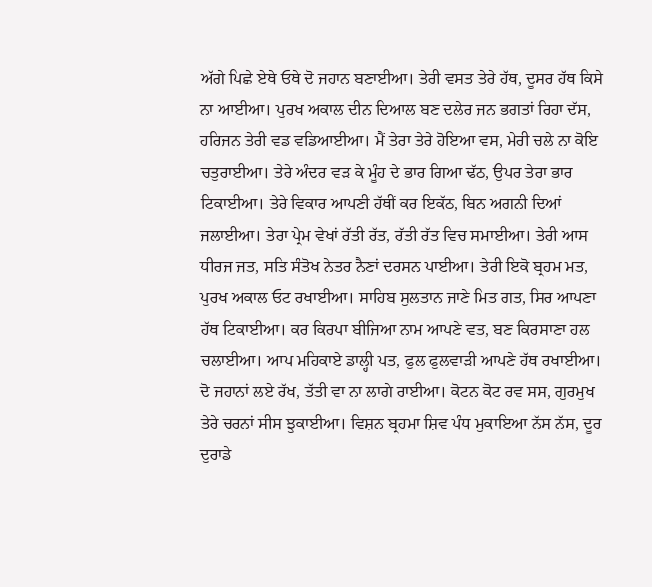ਅੱਗੇ ਪਿਛੇ ਏਥੇ ਓਥੇ ਦੋ ਜਹਾਨ ਬਣਾਈਆ। ਤੇਰੀ ਵਸਤ ਤੇਰੇ ਹੱਥ, ਦੂਸਰ ਹੱਥ ਕਿਸੇ ਨਾ ਆਈਆ। ਪੁਰਖ ਅਕਾਲ ਦੀਨ ਦਿਆਲ ਬਣ ਦਲੇਰ ਜਨ ਭਗਤਾਂ ਰਿਹਾ ਦੱਸ, ਹਰਿਜਨ ਤੇਰੀ ਵਡ ਵਡਿਆਈਆ। ਮੈਂ ਤੇਰਾ ਤੇਰੇ ਹੋਇਆ ਵਸ, ਮੇਰੀ ਚਲੇ ਨਾ ਕੋਇ ਚਤੁਰਾਈਆ। ਤੇਰੇ ਅੰਦਰ ਵੜ ਕੇ ਮੂੰਹ ਦੇ ਭਾਰ ਗਿਆ ਢੱਠ, ਉਪਰ ਤੇਰਾ ਭਾਰ ਟਿਕਾਈਆ। ਤੇਰੇ ਵਿਕਾਰ ਆਪਣੀ ਹੱਥੀਂ ਕਰ ਇਕੱਠ, ਬਿਨ ਅਗਨੀ ਦਿਆਂ ਜਲਾਈਆ। ਤੇਰਾ ਪ੍ਰੇਮ ਵੇਖਾਂ ਰੱਤੀ ਰੱਤ, ਰੱਤੀ ਰੱਤ ਵਿਚ ਸਮਾਈਆ। ਤੇਰੀ ਆਸ ਧੀਰਜ ਜਤ, ਸਤਿ ਸੰਤੋਖ ਨੇਤਰ ਨੈਣਾਂ ਦਰਸਨ ਪਾਈਆ। ਤੇਰੀ ਇਕੋ ਬ੍ਰਹਮ ਮਤ, ਪੁਰਖ ਅਕਾਲ ਓਟ ਰਖਾਈਆ। ਸਾਹਿਬ ਸੁਲਤਾਨ ਜਾਣੇ ਮਿਤ ਗਤ, ਸਿਰ ਆਪਣਾ ਹੱਥ ਟਿਕਾਈਆ। ਕਰ ਕਿਰਪਾ ਬੀਜਿਆ ਨਾਮ ਆਪਣੇ ਵਤ, ਬਣ ਕਿਰਸਾਣਾ ਹਲ ਚਲਾਈਆ। ਆਪ ਮਹਿਕਾਏ ਡਾਲ੍ਹੀ ਪਤ, ਫੁਲ ਫੁਲਵਾੜੀ ਆਪਣੇ ਹੱਥ ਰਖਾਈਆ। ਦੋ ਜਹਾਨਾਂ ਲਏ ਰੱਖ, ਤੱਤੀ ਵਾ ਨਾ ਲਾਗੇ ਰਾਈਆ। ਕੋਟਨ ਕੋਟ ਰਵ ਸਸ, ਗੁਰਮੁਖ ਤੇਰੇ ਚਰਨਾਂ ਸੀਸ ਝੁਕਾਈਆ। ਵਿਸ਼ਨ ਬ੍ਰਹਮਾ ਸ਼ਿਵ ਪੰਧ ਮੁਕਾਇਆ ਨੱਸ ਨੱਸ, ਦੂਰ ਦੁਰਾਡੇ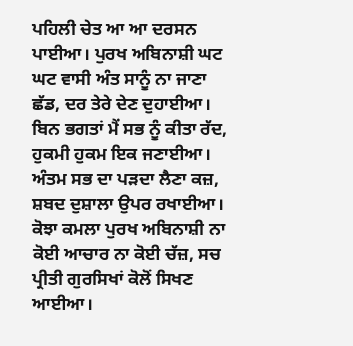ਪਹਿਲੀ ਚੇਤ ਆ ਆ ਦਰਸਨ ਪਾਈਆ। ਪੁਰਖ ਅਬਿਨਾਸ਼ੀ ਘਟ ਘਟ ਵਾਸੀ ਅੰਤ ਸਾਨੂੰ ਨਾ ਜਾਣਾ ਛੱਡ, ਦਰ ਤੇਰੇ ਦੇਣ ਦੁਹਾਈਆ। ਬਿਨ ਭਗਤਾਂ ਮੈਂ ਸਭ ਨੂੰ ਕੀਤਾ ਰੱਦ, ਹੁਕਮੀ ਹੁਕਮ ਇਕ ਜਣਾਈਆ। ਅੰਤਮ ਸਭ ਦਾ ਪੜਦਾ ਲੈਣਾ ਕਜ਼, ਸ਼ਬਦ ਦੁਸ਼ਾਲਾ ਉਪਰ ਰਖਾਈਆ। ਕੋਝਾ ਕਮਲਾ ਪੁਰਖ ਅਬਿਨਾਸ਼ੀ ਨਾ ਕੋਈ ਆਚਾਰ ਨਾ ਕੋਈ ਚੱਜ਼, ਸਚ ਪ੍ਰੀਤੀ ਗੁਰਸਿਖਾਂ ਕੋਲੋਂ ਸਿਖਣ ਆਈਆ।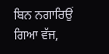ਬਿਨ ਨਗਾਰਿਉਂ ਗਿਆ ਵੱਜ,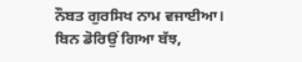ਨੌਬਤ ਗੁਰਸਿਖ ਨਾਮ ਵਜਾਈਆ। ਬਿਨ ਡੋਰਿਉਂ ਗਿਆ ਬੱਝ,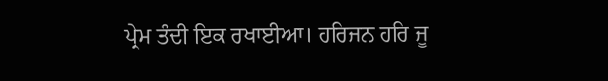ਪ੍ਰੇਮ ਤੰਦੀ ਇਕ ਰਖਾਈਆ। ਹਰਿਜਨ ਹਰਿ ਜੂ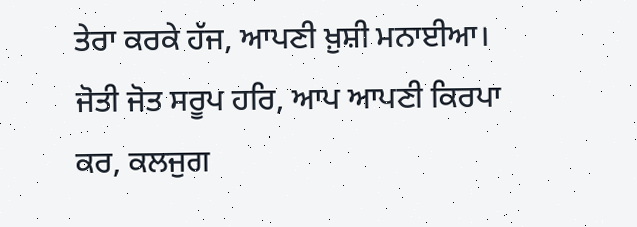ਤੇਰਾ ਕਰਕੇ ਹੱਜ, ਆਪਣੀ ਖ਼ੁਸ਼ੀ ਮਨਾਈਆ। ਜੋਤੀ ਜੋਤ ਸਰੂਪ ਹਰਿ, ਆਪ ਆਪਣੀ ਕਿਰਪਾ ਕਰ, ਕਲਜੁਗ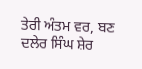ਤੇਰੀ ਅੰਤਮ ਵਰ, ਬਣ ਦਲੇਰ ਸਿੰਘ ਸ਼ੇਰ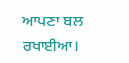ਆਪਣਾ ਬਲ ਰਖਾਈਆ।